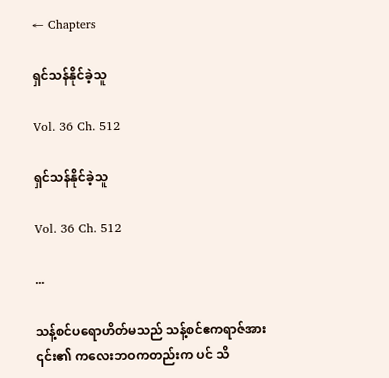← Chapters

ရှင်သန်နိုင်ခဲ့သူ

Vol. 36 Ch. 512

ရှင်သန်နိုင်ခဲ့သူ

Vol. 36 Ch. 512

...

သန့်စင်ပရောဟိတ်မသည် သန့်စင်ဧကရာဇ်အား ၎င်း၏ ကလေးဘဝကတည်းက ပင် သိ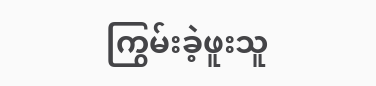ကြွမ်းခဲ့ဖူးသူ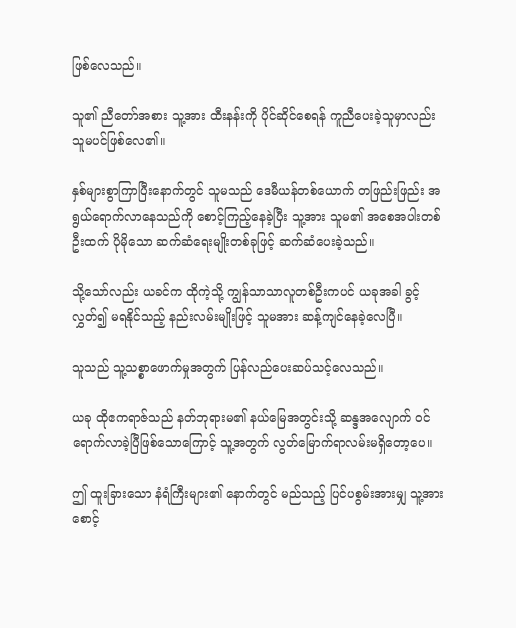ဖြစ်လေသည်။

သူ၏ ညီတော်အစား သူ့အား ထီးနန်းကို ပိုင်ဆိုင်စေရန် ကူညီပေးခဲ့သူမှာလည်း သူမပင်ဖြစ်လေ၏။

နှစ်များစွာကြာပြီးနောက်တွင် သူမသည် ဒေမီယန်တစ်ယောက် တဖြည်းဖြည်း အရွယ်ရောက်လာနေသည်ကို စောင့်ကြည့်နေခဲ့ပြီး သူ့အား သူမ၏ အစေအပါးတစ်ဦးထက် ပိုမိုသော ဆက်ဆံရေးမျိုးတစ်ခုဖြင့် ဆက်ဆံပေးခဲ့သည်။

သို့သော်လည်း ယခင်က ထိုကဲ့သို့ ကျွန်သာသာလူတစ်ဦးကပင် ယခုအခါ ခွင့်လွှတ်၍ မရနိုင်သည့် နည်းလမ်းမျိုးဖြင့် သူမအား ဆန့်ကျင်နေခဲ့လေပြီ။

သူသည် သူ့သစ္စာဖောက်မှုအတွက် ပြန်လည်ပေးဆပ်သင့်လေသည်။

ယခု ထိုဧကရာဇ်သည် နတ်ဘုရားမ၏ နယ်မြေအတွင်းသို့ ဆန္ဒအလျောက် ဝင်ရောက်လာခဲ့ပြီဖြစ်သောကြောင့် သူ့အတွက် လွတ်မြောက်ရာလမ်းမရှိတော့ပေ။

ဤ ထူးခြားသော နံရံကြီးများ၏ နောက်တွင် မည်သည့် ပြင်ပစွမ်းအားမျှ သူ့အား စောင့်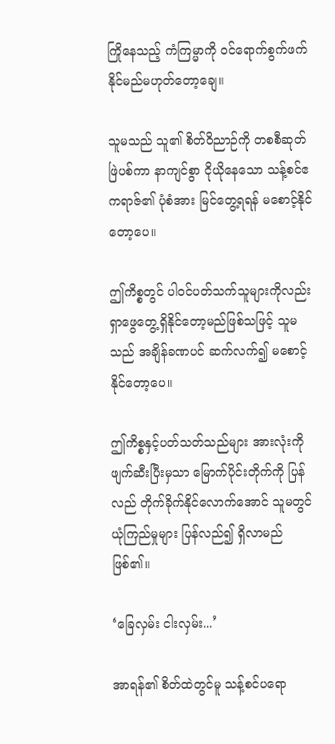ကြိုနေသည့် ကံကြမ္မာကို ဝင်ရောက်စွက်ဖက်နိုင်မည်မဟုတ်တော့ချေ။

သူမသည် သူ၏ စိတ်ဝိညာဉ်ကို တစစီဆုတ်ဖြဲပစ်ကာ နာကျင်စွာ ငိုယိုနေသော သန့်စင်ဧကရာဇ်၏ ပုံစံအား မြင်တွေ့ရရန် မစောင့်နိုင်တော့ပေ။

ဤကိစ္စတွင် ပါဝင်ပတ်သက်သူများကိုလည်း ရှာဖွေတွေ့ရှိနိုင်တော့မည်ဖြစ်သဖြင့် သူမ သည် အချိန်ခဏပင် ဆက်လက်၍ မစောင့်နိုင်တော့ပေ။

ဤကိစ္စနှင့်ပတ်သတ်သည်များ အားလုံးကို ဖျက်ဆီးပြီးမှသာ မြောက်ပိုင်းတိုက်ကို ပြန်လည် တိုက်ခိုက်နိုင်လောက်အောင် သူမတွင် ယုံကြည်မှုများ ပြန်လည်၍ ရှိလာမည်ဖြစ်၏။

‘ခြေလှမ်း ငါးလှမ်း...’

အာရန်၏ စိတ်ထဲတွင်မူ သန့်စင်ပရော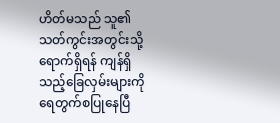ဟိတ်မသည် သူ၏ သတ်ကွင်းအတွင်းသို့ ရောက်ရှိရန် ကျန်ရှိသည့်ခြေလှမ်းများကို ရေတွက်စပြုနေပြီ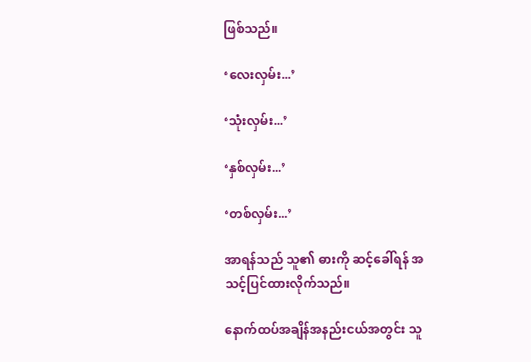ဖြစ်သည်။

‘လေးလှမ်း...’

‘သုံးလှမ်း...’

‘နှစ်လှမ်း...’

‘တစ်လှမ်း...’

အာရန်သည် သူ၏ ဓားကို ဆင့်ခေါ်ရန် အသင့်ပြင်ထားလိုက်သည်။

နောက်ထပ်အချိန်အနည်းငယ်အတွင်း သူ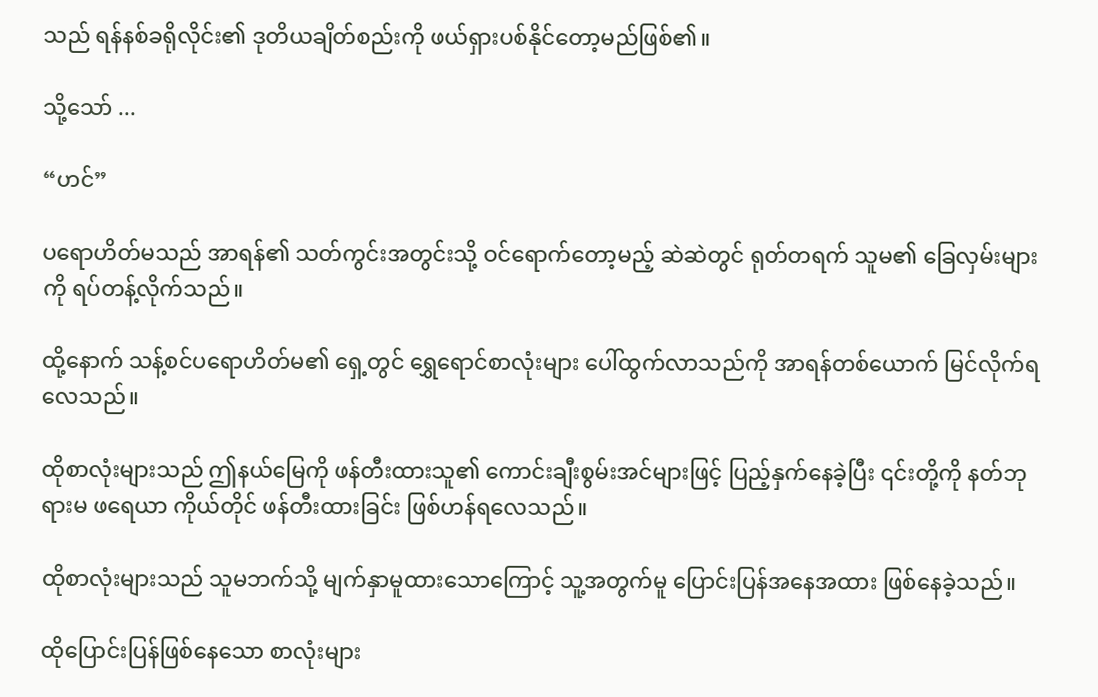သည် ရန်နစ်ခရိုလိုင်း၏ ဒုတိယချိတ်စည်းကို ဖယ်ရှားပစ်နိုင်တော့မည်ဖြစ်၏။

သို့သော် ...

“ဟင်”

ပရောဟိတ်မသည် အာရန်၏ သတ်ကွင်းအတွင်းသို့ ဝင်ရောက်တော့မည့် ဆဲဆဲတွင် ရုတ်တရက် သူမ၏ ခြေလှမ်းများကို ရပ်တန့်လိုက်သည်။

ထို့နောက် သန့်စင်ပရောဟိတ်မ၏ ရှေ့တွင် ရွှေရောင်စာလုံးများ ပေါ်ထွက်လာသည်ကို အာရန်တစ်ယောက် မြင်လိုက်ရလေသည်။

ထိုစာလုံးများသည် ဤနယ်မြေကို ဖန်တီးထားသူ၏ ကောင်းချီးစွမ်းအင်များဖြင့် ပြည့်နှက်နေခဲ့ပြီး ၎င်းတို့ကို နတ်ဘုရားမ ဖရေယာ ကိုယ်တိုင် ဖန်တီးထားခြင်း ဖြစ်ဟန်ရလေသည်။

ထိုစာလုံးများသည် သူမဘက်သို့ မျက်နှာမူထားသောကြောင့် သူ့အတွက်မူ ပြောင်းပြန်အနေအထား ဖြစ်နေခဲ့သည်။

ထိုပြောင်းပြန်ဖြစ်နေသော စာလုံးများ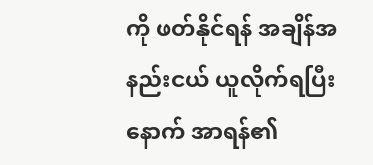ကို ဖတ်နိုင်ရန် အချိန်အနည်းငယ် ယူလိုက်ရပြီးနောက် အာရန်၏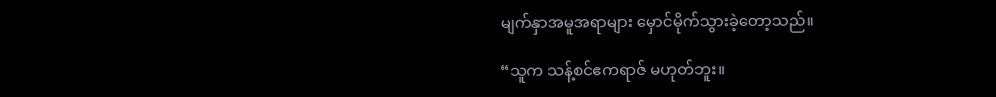မျက်နှာအမူအရာများ မှောင်မိုက်သွားခဲ့တော့သည်။

“သူက သန့်စင်ဧကရာဇ် မဟုတ်ဘူး။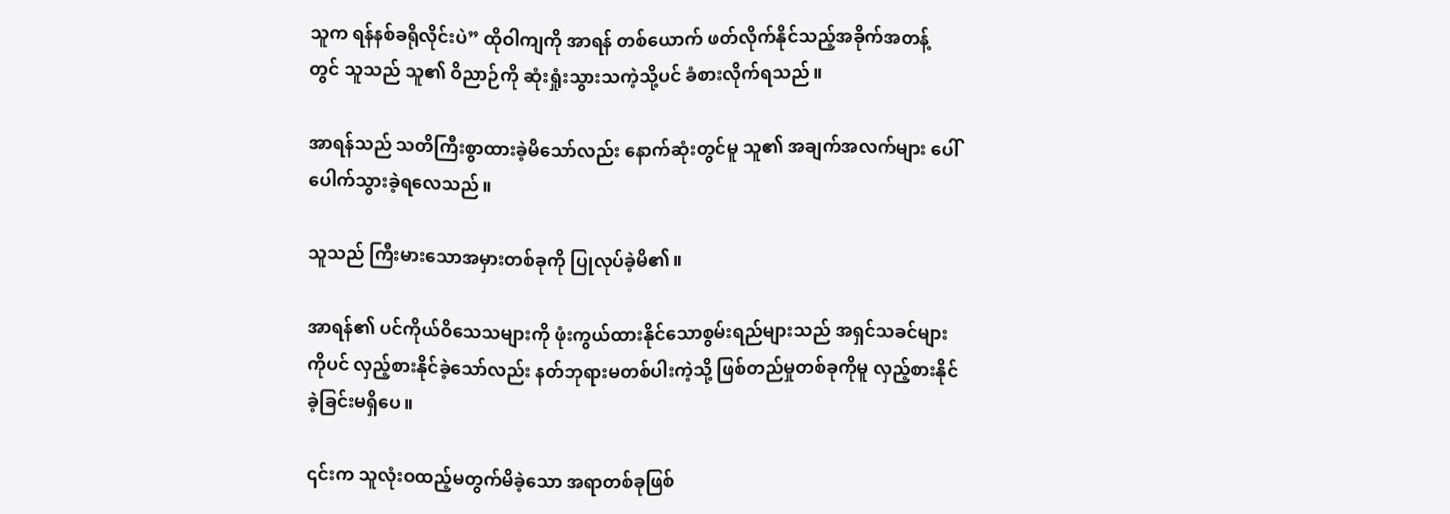သူက ရန်နစ်ခရိုလိုင်းပဲ” ထိုဝါကျကို အာရန် တစ်ယောက် ဖတ်လိုက်နိုင်သည့်အခိုက်အတန့်တွင် သူသည် သူ၏ ဝိညာဉ်ကို ဆုံးရှုံးသွားသကဲ့သို့ပင် ခံစားလိုက်ရသည်။

အာရန်သည် သတိကြီးစွာထားခဲ့မိသော်လည်း နောက်ဆုံးတွင်မူ သူ၏ အချက်အလက်များ ပေါ်ပေါက်သွားခဲ့ရလေသည်။

သူသည် ကြီးမားသောအမှားတစ်ခုကို ပြုလုပ်ခဲ့မိ၏။

အာရန်၏ ပင်ကိုယ်ဝိသေသများကို ဖုံးကွယ်ထားနိုင်သောစွမ်းရည်များသည် အရှင်သခင်များကိုပင် လှည့်စားနိုင်ခဲ့သော်လည်း နတ်ဘုရားမတစ်ပါးကဲ့သို့ ဖြစ်တည်မှုတစ်ခုကိုမူ လှည့်စားနိုင်ခဲ့ခြင်းမရှိပေ။

၎င်းက သူလုံးဝထည့်မတွက်မိခဲ့သော အရာတစ်ခုဖြစ်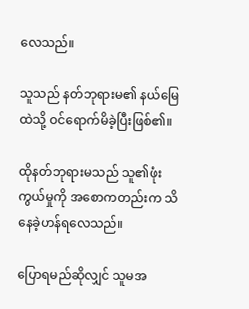လေသည်။

သူသည် နတ်ဘုရားမ၏ နယ်မြေထဲသို့ ဝင်ရောက်မိခဲ့ပြီးဖြစ်၏။

ထိုနတ်ဘုရားမသည် သူ၏ဖုံးကွယ်မှုကို အစောကတည်းက သိနေခဲ့ဟန်ရလေသည်။

ပြောရမည်ဆိုလျှင် သူမအ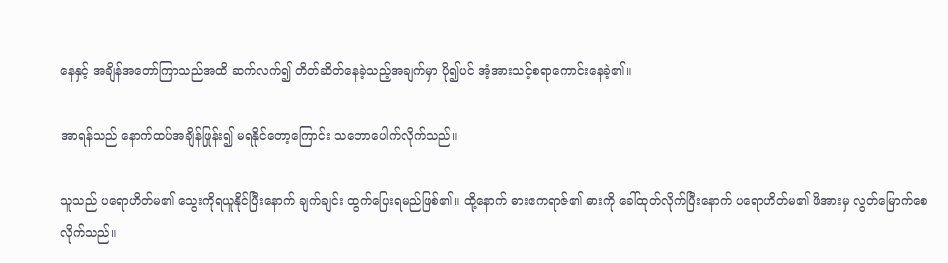နေနှင့် အချိန်အတော်ကြာသည်အထိ ဆက်လက်၍ တိတ်ဆိတ်နေခဲ့သည့်အချက်မှာ ပို၍ပင် အံ့အားသင့်စရာကောင်းနေခဲ့၏။

အာရန်သည် နောက်ထပ်အချိန်ဖြုန်း၍ မရနိုင်တော့ကြောင်း သဘောပေါက်လိုက်သည်။

သူသည် ပရောဟိတ်မ၏ သွေးကိုရယူနိုင်ပြီးနောက် ချက်ချင်း ထွက်ပြေးရမည်ဖြစ်၏။ ထို့နောက် ဓားဧကရာဇ်၏ ဓားကို ခေါ်ထုတ်လိုက်ပြီးနောက် ပရောဟိတ်မ၏ ဖိအားမှ လွတ်မြောက်စေလိုက်သည်။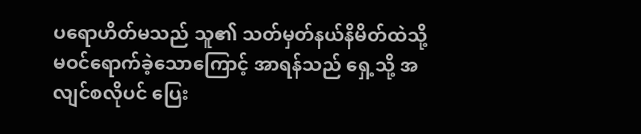ပရောဟိတ်မသည် သူ၏ သတ်မှတ်နယ်နိမိတ်ထဲသို့ မဝင်ရောက်ခဲ့သောကြောင့် အာရန်သည် ရှေ့သို့ အလျင်စလိုပင် ပြေး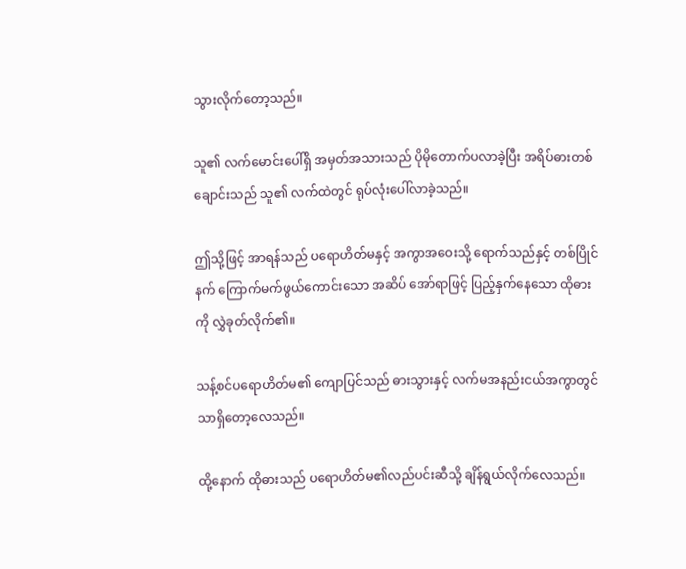သွားလိုက်တော့သည်။

သူ၏ လက်မောင်းပေါ်ရှိ အမှတ်အသားသည် ပိုမိုတောက်ပလာခဲ့ပြီး အရိပ်ဓားတစ်ချောင်းသည် သူ၏ လက်ထဲတွင် ရုပ်လုံးပေါ်လာခဲ့သည်။

ဤသို့ဖြင့် အာရန်သည် ပရောဟိတ်မနှင့် အကွာအဝေးသို့ ရောက်သည်နှင့် တစ်ပြိုင်နက် ကြောက်မက်ဖွယ်ကောင်းသော အဆိပ် အော်ရာဖြင့် ပြည့်နှက်နေသော ထိုဓားကို လွှဲခုတ်လိုက်၏။

သန့်စင်ပရောဟိတ်မ၏ ကျောပြင်သည် ဓားသွားနှင့် လက်မအနည်းငယ်အကွာတွင် သာရှိတော့လေသည်။

ထို့နောက် ထိုဓားသည် ပရောဟိတ်မ၏လည်ပင်းဆီသို့ ချိန်ရွယ်လိုက်လေသည်။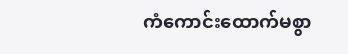ကံကောင်းထောက်မစွာ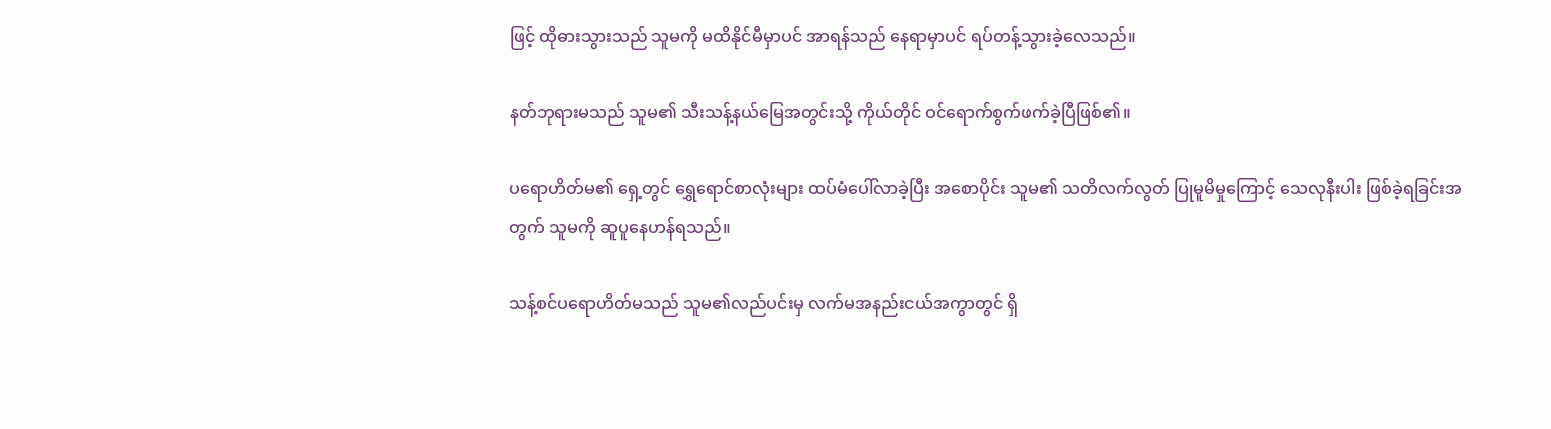ဖြင့် ထိုဓားသွားသည် သူမကို မထိနိုင်မီမှာပင် အာရန်သည် နေရာမှာပင် ရပ်တန့်သွားခဲ့လေသည်။

နတ်ဘုရားမသည် သူမ၏ သီးသန့်နယ်မြေအတွင်းသို့ ကိုယ်တိုင် ဝင်ရောက်စွက်ဖက်ခဲ့ပြီဖြစ်၏။

ပရောဟိတ်မ၏ ရှေ့တွင် ရွှေရောင်စာလုံးများ ထပ်မံပေါ်လာခဲ့ပြီး အစောပိုင်း သူမ၏ သတိလက်လွတ် ပြုမူမိမှုကြောင့် သေလုနီးပါး ဖြစ်ခဲ့ရခြင်းအတွက် သူမကို ဆူပူနေဟန်ရသည်။

သန့်စင်ပရောဟိတ်မသည် သူမ၏လည်ပင်းမှ လက်မအနည်းငယ်အကွာတွင် ရှိ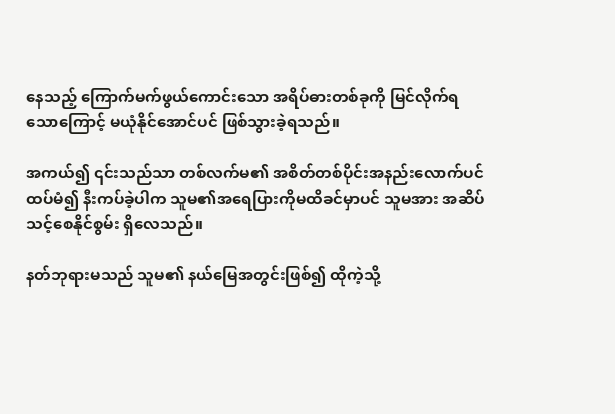နေသည့် ကြောက်မက်ဖွယ်ကောင်းသော အရိပ်ဓားတစ်ခုကို မြင်လိုက်ရသောကြောင့် မယုံနိုင်အောင်ပင် ဖြစ်သွားခဲ့ရသည်။

အကယ်၍ ၎င်းသည်သာ တစ်လက်မ၏ အစိတ်တစ်ပိုင်းအနည်းလောက်ပင်ထပ်မံ၍ နီးကပ်ခဲ့ပါက သူမ၏အရေပြားကိုမထိခင်မှာပင် သူမအား အဆိပ်သင့်စေနိုင်စွမ်း ရှိလေသည်။

နတ်ဘုရားမသည် သူမ၏ နယ်မြေအတွင်းဖြစ်၍ ထိုကဲ့သို့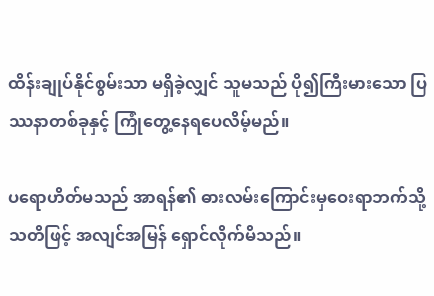ထိန်းချုပ်နိုင်စွမ်းသာ မရှိခဲ့လျှင် သူမသည် ပို၍ကြီးမားသော ပြဿနာတစ်ခုနှင့် ကြုံတွေ့နေရပေလိမ့်မည်။

ပရောဟိတ်မသည် အာရန်၏ ဓားလမ်းကြောင်းမှဝေးရာဘက်သို့ သတိဖြင့် အလျင်အမြန် ရှောင်လိုက်မိသည်။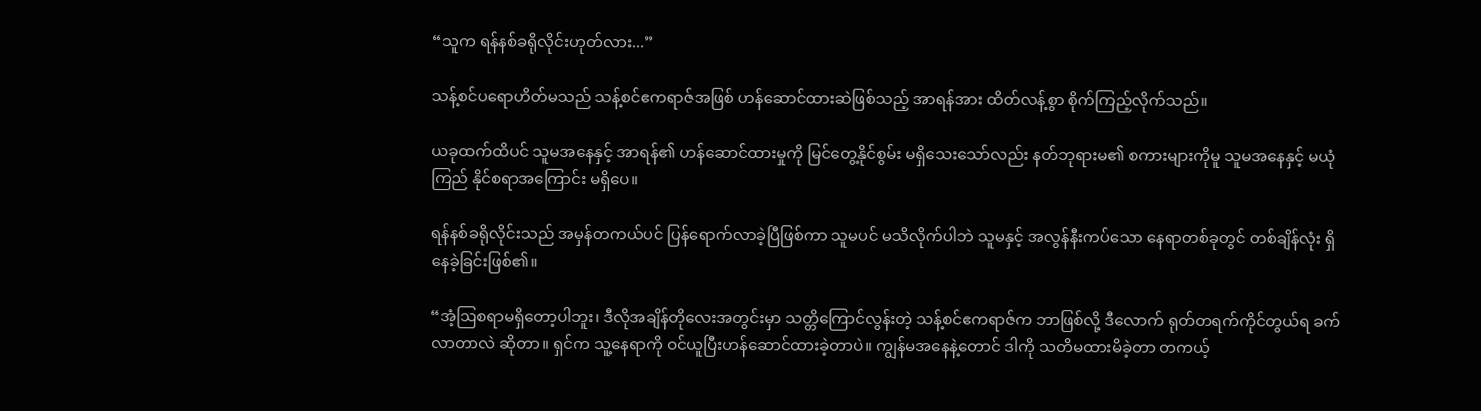“သူက ရန်နစ်ခရိုလိုင်းဟုတ်လား...”

သန့်စင်ပရောဟိတ်မသည် သန့်စင်ဧကရာဇ်အဖြစ် ဟန်ဆောင်ထားဆဲဖြစ်သည့် အာရန်အား ထိတ်လန့်စွာ စိုက်ကြည့်လိုက်သည်။

ယခုထက်ထိပင် သူမအနေနှင့် အာရန်၏ ဟန်ဆောင်ထားမှုကို မြင်တွေ့နိုင်စွမ်း မရှိသေးသော်လည်း နတ်ဘုရားမ၏ စကားများကိုမူ သူမအနေနှင့် မယုံကြည် နိုင်စရာအကြောင်း မရှိပေ။

ရန်နစ်ခရိုလိုင်းသည် အမှန်တကယ်ပင် ပြန်ရောက်လာခဲ့ပြီဖြစ်ကာ သူမပင် မသိလိုက်ပါဘဲ သူမနှင့် အလွန်နီးကပ်သော နေရာတစ်ခုတွင် တစ်ချိန်လုံး ရှိနေခဲ့ခြင်းဖြစ်၏။

“အံ့ဩစရာမရှိတော့ပါဘူး၊ ဒီလိုအချိန်တိုလေးအတွင်းမှာ သတ္တိကြောင်လွန်းတဲ့ သန့်စင်ဧကရာဇ်က ဘာဖြစ်လို့ ဒီလောက် ရုတ်တရက်ကိုင်တွယ်ရ ခက်လာတာလဲ ဆိုတာ။ ရှင်က သူ့နေရာကို ဝင်ယူပြီးဟန်ဆောင်ထားခဲ့တာပဲ။ ကျွန်မအနေနဲ့တောင် ဒါကို သတိမထားမိခဲ့တာ တကယ့်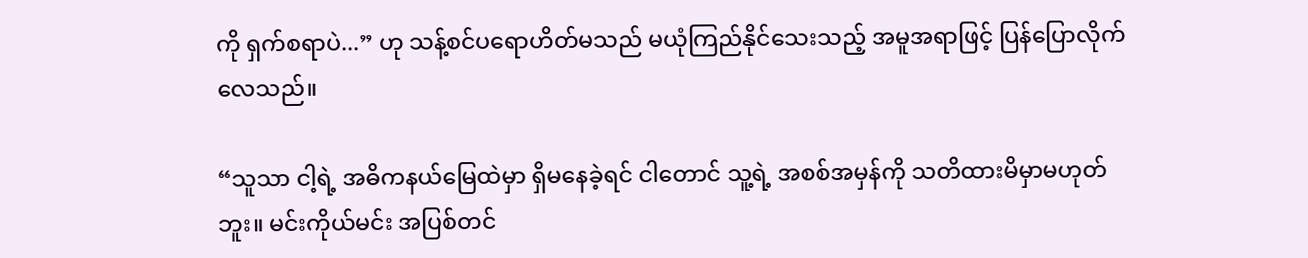ကို ရှက်စရာပဲ...” ဟု သန့်စင်ပရောဟိတ်မသည် မယုံကြည်နိုင်သေးသည့် အမူအရာဖြင့် ပြန်ပြောလိုက်လေသည်။

“သူသာ ငါ့ရဲ့ အဓိကနယ်မြေထဲမှာ ရှိမနေခဲ့ရင် ငါတောင် သူ့ရဲ့ အစစ်အမှန်ကို သတိထားမိမှာမဟုတ်ဘူး။ မင်းကိုယ်မင်း အပြစ်တင်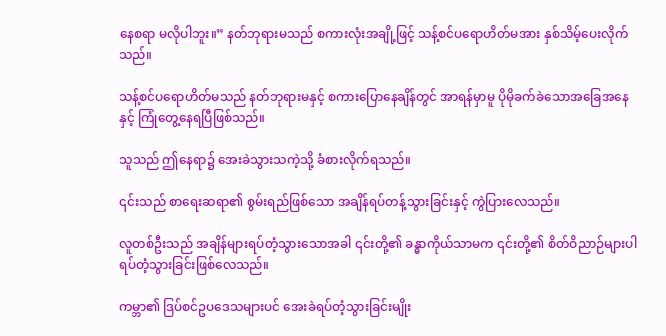နေစရာ မလိုပါဘူး။” နတ်ဘုရားမသည် စကားလုံးအချို့ဖြင့် သန့်စင်ပရောဟိတ်မအား နှစ်သိမ့်ပေးလိုက်သည်။

သန့်စင်ပရောဟိတ်မသည် နတ်ဘုရားမနှင့် စကားပြောနေချိန်တွင် အာရန်မှာမူ ပိုမိုခက်ခဲသောအခြေအနေနှင့် ကြုံတွေ့နေရပြီဖြစ်သည်။

သူသည် ဤနေရာ၌ အေးခဲသွားသကဲ့သို့ ခံစားလိုက်ရသည်။

၎င်းသည် စာရေးဆရာ၏ စွမ်းရည်ဖြစ်သော အချိန်ရပ်တန့်သွားခြင်းနှင့် ကွဲပြားလေသည်။

လူတစ်ဦးသည် အချိန်များရပ်တံ့သွားသောအခါ ၎င်းတို့၏ ခန္ဓာကိုယ်သာမက ၎င်းတို့၏ စိတ်ဝိညာဉ်များပါ ရပ်တံ့သွားခြင်းဖြစ်လေသည်။

ကမ္ဘာ၏ ဒြပ်စင်ဥပဒေသများပင် အေးခဲရပ်တံ့သွားခြင်းမျိုး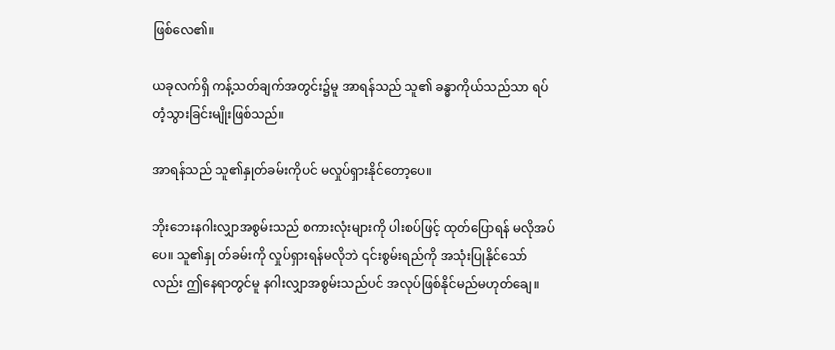ဖြစ်လေ၏။

ယခုလက်ရှိ ကန့်သတ်ချက်အတွင်း၌မူ အာရန်သည် သူ၏ ခန္ဓာကိုယ်သည်သာ ရပ်တံ့သွားခြင်းမျိုးဖြစ်သည်။

အာရန်သည် သူ၏နှုတ်ခမ်းကိုပင် မလှုပ်ရှားနိုင်တော့ပေ။

ဘိုးဘေးနဂါးလျှာအစွမ်းသည် စကားလုံးများကို ပါးစပ်ဖြင့် ထုတ်ပြောရန် မလိုအပ်ပေ။ သူ၏နှု တ်ခမ်းကို လှုပ်ရှားရန်မလိုဘဲ ၎င်းစွမ်းရည်ကို အသုံးပြုနိုင်သော်လည်း ဤနေရာတွင်မူ နဂါးလျှာအစွမ်းသည်ပင် အလုပ်ဖြစ်နိုင်မည်မဟုတ်ချေ။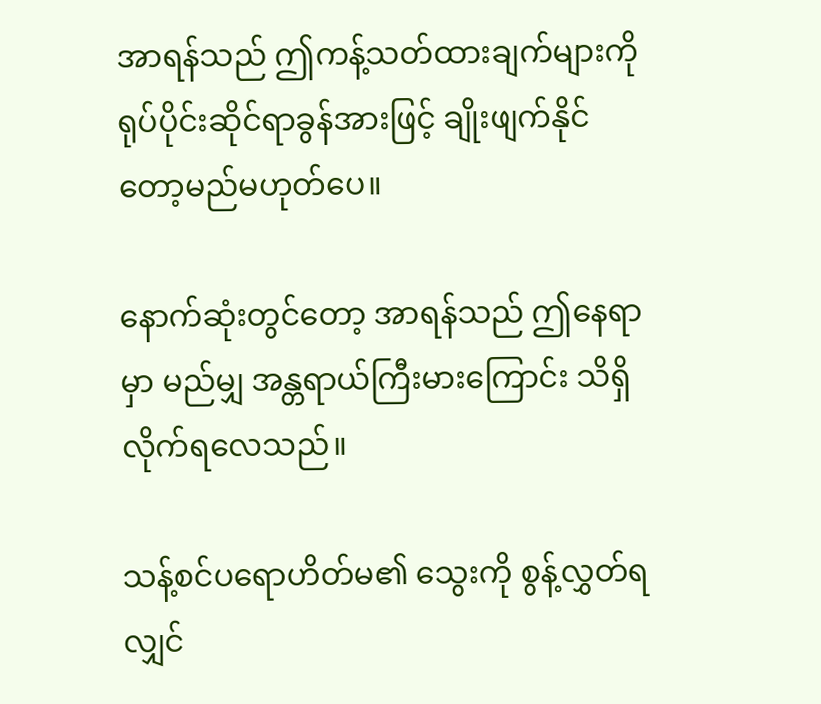အာရန်သည် ဤကန့်သတ်ထားချက်များကို ရုပ်ပိုင်းဆိုင်ရာခွန်အားဖြင့် ချိုးဖျက်နိုင်တော့မည်မဟုတ်ပေ။

နောက်ဆုံးတွင်တော့ အာရန်သည် ဤနေရာမှာ မည်မျှ အန္တရာယ်ကြီးမားကြောင်း သိရှိလိုက်ရလေသည်။

သန့်စင်ပရောဟိတ်မ၏ သွေးကို စွန့်လွှတ်ရလျှင်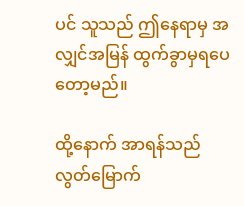ပင် သူသည် ဤနေရာမှ အလျှင်အမြန် ထွက်ခွာမှရပေတော့မည်။

ထို့နောက် အာရန်သည် လွတ်မြောက်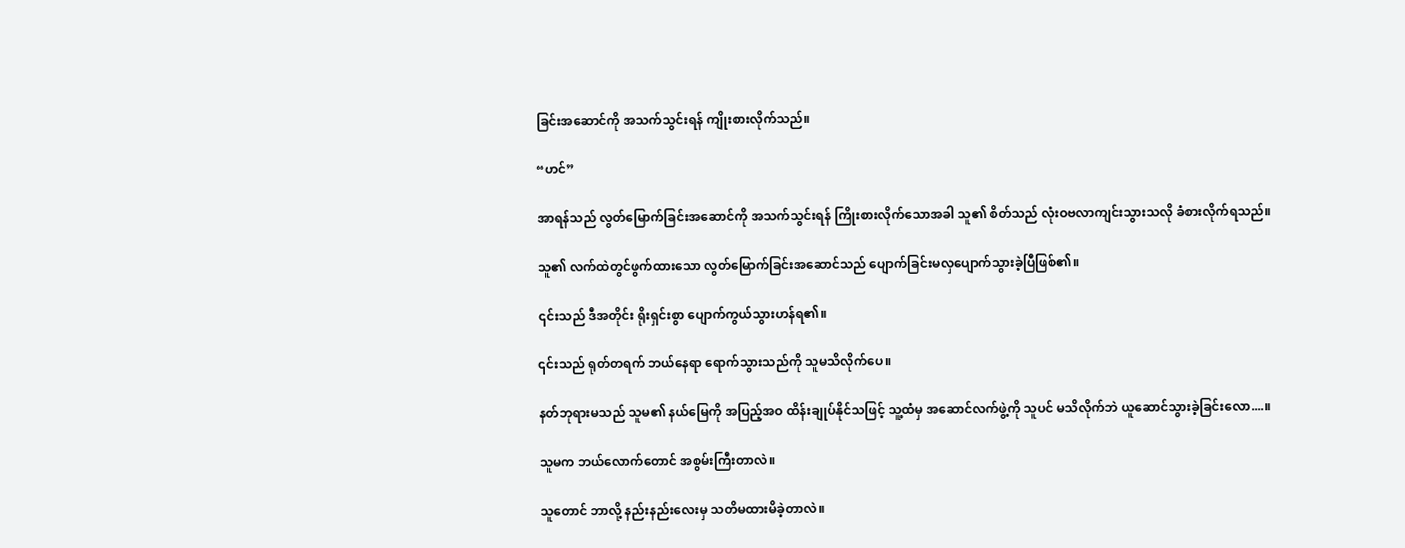ခြင်းအဆောင်ကို အသက်သွင်းရန် ကျိုးစားလိုက်သည်။

“ဟင်”

အာရန်သည် လွတ်မြောက်ခြင်းအဆောင်ကို အသက်သွင်းရန် ကြိုးစားလိုက်သောအခါ သူ၏ စိတ်သည် လုံးဝဗလာကျင်းသွားသလို ခံစားလိုက်ရသည်။

သူ၏ လက်ထဲတွင်ဖွက်ထားသော လွတ်မြောက်ခြင်းအဆောင်သည် ပျောက်ခြင်းမလှပျောက်သွားခဲ့ပြီဖြစ်၏။

၎င်းသည် ဒီအတိုင်း ရိုးရှင်းစွာ ပျောက်ကွယ်သွားဟန်ရ၏။

၎င်းသည် ရုတ်တရက် ဘယ်နေရာ ရောက်သွားသည်ကို သူမသိလိုက်ပေ။

နတ်ဘုရားမသည် သူမ၏ နယ်မြေကို အပြည့်အဝ ထိန်းချုပ်နိုင်သဖြင့် သူ့ထံမှ အဆောင်လက်ဖွဲ့ကို သူပင် မသိလိုက်ဘဲ ယူဆောင်သွားခဲ့ခြင်းလော....။

သူမက ဘယ်လောက်တောင် အစွမ်းကြီးတာလဲ။

သူတောင် ဘာလို့ နည်းနည်းလေးမှ သတိမထားမိခဲ့တာလဲ။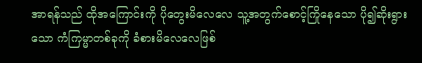အာရန်သည် ထိုအကြောင်းကို ပိုတွေးမိလေလေ သူ့အတွက်စောင့်ကြိုနေသော ပို၍ဆိုးရွားသော ကံကြမ္မာတစ်ခုကို ခံစားမိလေလေဖြစ်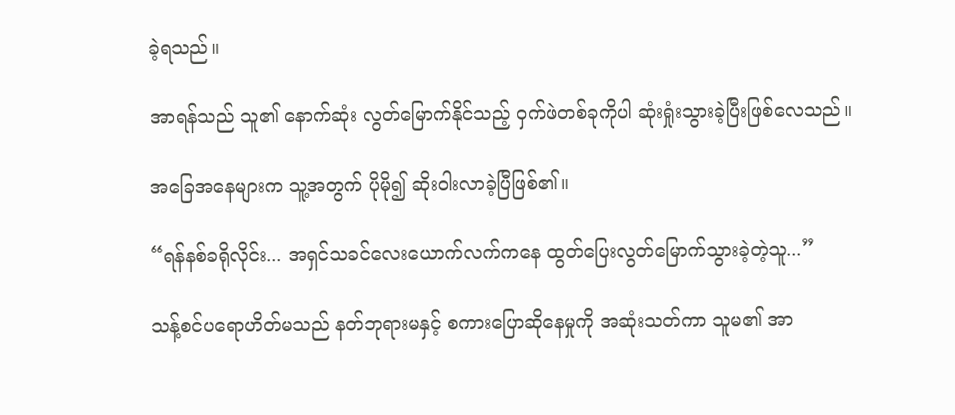ခဲ့ရသည်။

အာရန်သည် သူ၏ နောက်ဆုံး လွတ်မြောက်နိုင်သည့် ဝှက်ဖဲတစ်ခုကိုပါ ဆုံးရှုံးသွားခဲ့ပြီးဖြစ်လေသည်။

အခြေအနေများက သူ့အတွက် ပိုမို၍ ဆိုးဝါးလာခဲ့ပြီဖြစ်၏။

“ရန်နစ်ခရိုလိုင်း... အရှင်သခင်လေးယောက်လက်ကနေ ထွတ်ပြေးလွတ်မြောက်သွားခဲ့တဲ့သူ...”

သန့်စင်ပရောဟိတ်မသည် နတ်ဘုရားမနှင့် စကားပြောဆိုနေမှုကို အဆုံးသတ်ကာ သူမ၏ အာ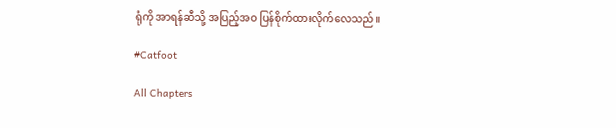ရုံကို အာရန်ဆီသို့ အပြည့်အဝ ပြန်စိုက်ထားလိုက်လေသည်။

#Catfoot

All Chapters